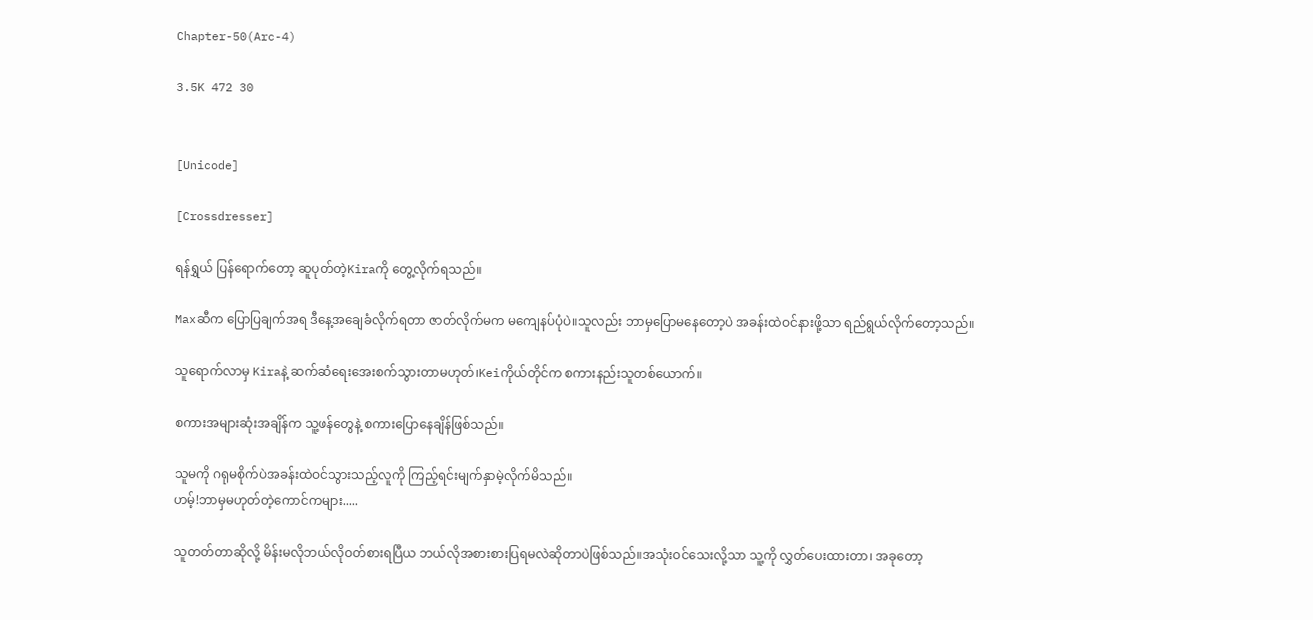Chapter-50(Arc-4)

3.5K 472 30


[Unicode]

[Crossdresser]

ရန်ရွှယ် ပြန်ရောက်တော့ ဆူပုတ်တဲ့Kiraကို တွေ့လိုက်ရသည်။

Maxဆီက ပြောပြချက်အရ ဒီနေ့အချေခံလိုက်ရတာ ဇာတ်လိုက်မက မကျေနပ်ပုံပဲ။သူလည်း ဘာမှပြောမနေတော့ပဲ အခန်းထဲဝင်နားဖို့သာ ရည်ရွယ်လိုက်တော့သည်။

သူရောက်လာမှ Kiraနဲ့ ဆက်ဆံရေးအေးစက်သွားတာမဟုတ်၊Keiကိုယ်တိုင်က စကားနည်းသူတစ်ယောက်။

စကားအများဆုံးအချိန်က သူ့ဖန်တွေနဲ့ စကားပြောနေချိန်ဖြစ်သည်။

သူမကို ဂရုမစိုက်ပဲအခန်းထဲဝင်သွားသည့်လူကို ကြည့်ရင်းမျက်နှာမဲ့လိုက်မိသည်။
ဟမ့်!ဘာမှမဟုတ်တဲ့ကောင်ကများ.....

သူတတ်တာဆိုလို့ မိန်းမလိုဘယ်လိုဝတ်စားရပြီယ ဘယ်လိုအစားစားပြရမလဲဆိုတာပဲဖြစ်သည်။အသုံးဝင်သေးလို့သာ သူ့ကို လွှတ်ပေးထားတာ၊ အခုတော့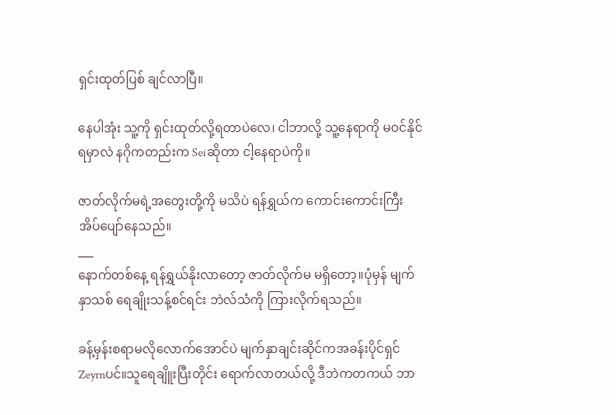ရှင်းထုတ်ပြစ် ချင်လာပြီ။

နေပါအုံး သူ့ကို ရှင်းထုတ်လို့ရတာပဲလေ၊ ငါဘာလို့ သူ့နေရာကို မဝင်နိုင်ရမှာလဲ နဂိုကတည်းက Seiဆိုတာ ငါ့နေရာပဲကို။

ဇာတ်လိုက်မရဲ့အတွေးတို့ကို မသိပဲ ရန်ရွှယ်က ကောင်းကောင်းကြီး အိပ်ပျော်နေသည်။
___
နောက်တစ်နေ့ ရန်ရွှယ်နိုးလာတော့ ဇာတ်လိုက်မ မရှိတော့။ပုံမှန် မျက်နှာသစ် ရေချိုးသန့်စင်ရင်း ဘဲလ်သံကို ကြားလိုက်ရသည်။

ခန့်မှန်းစရာမလိုလောက်အောင်ပဲ မျက်နှာချင်းဆိုင်ကအခန်းပိုင်ရှင် Zeyrnပင်။သူရေချိူးပြီးတိုင်း ရောက်လာတယ်လို့ ဒီဘဲကတကယ် ဘာ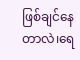ဖြစ်ချင်နေတာလဲ၊ရေ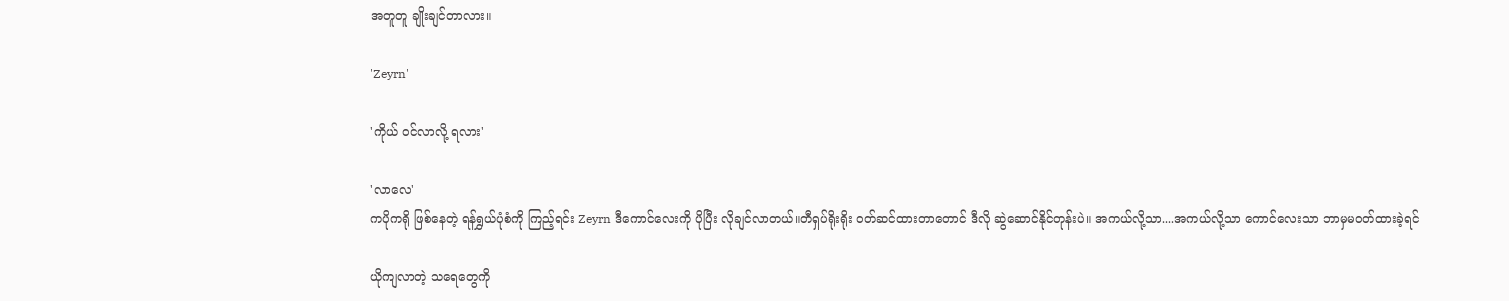အတူတူ ချိုးချင်တာလား။

'Zeyrn'

'ကိုယ် ဝင်လာလို့ ရလား'

'လာလေ'
ကပိုကရို ဖြစ်နေတဲ့ ရန်ရွှယ်ပုံစံကို ကြည့်ရင်း Zeyrn ဒီကောင်လေးကို ပိုပြီး လိုချင်လာတယ်။တီရှပ်ရိုးရိုး ဝတ်ဆင်ထားတာတောင် ဒီလို ဆွဲဆောင်နိုင်တုန်းပဲ။ အကယ်လို့သာ....အကယ်လို့သာ ကောင်လေးသာ ဘာမှမဝတ်ထားခဲ့ရင်

ယိုကျလာတဲ့ သရေတွေကို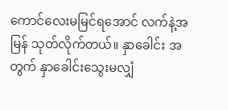ကောင်လေးမမြင်ရအောင် လက်နဲ့အမြန် သုတ်လိုက်တယ်။ နှာခေါင်း အတွက် နှာခေါင်းသွေးမလျှံ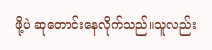ဖို့ပဲ ဆုတောင်းနေလိုက်သည်။သူလည်း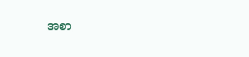အစာ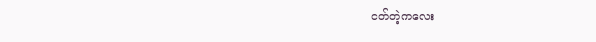ငတ်တဲ့ကလေး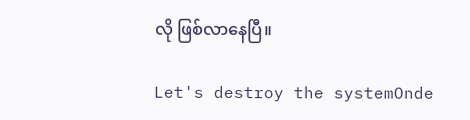လို ဖြစ်လာနေပြီ။

Let's destroy the systemOnde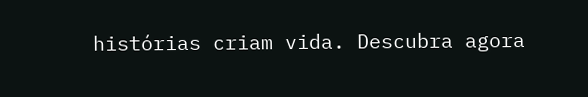histórias criam vida. Descubra agora